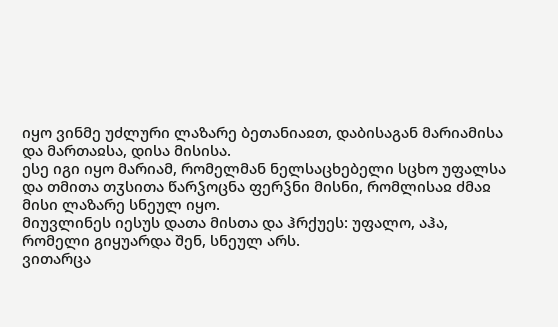იყო ვინმე უძლური ლაზარე ბეთანიაჲთ, დაბისაგან მარიამისა და მართაჲსა, დისა მისისა.
ესე იგი იყო მარიამ, რომელმან ნელსაცხებელი სცხო უფალსა და თმითა თჳსითა წარჴოცნა ფერჴნი მისნი, რომლისაჲ ძმაჲ მისი ლაზარე სნეულ იყო.
მიუვლინეს იესუს დათა მისთა და ჰრქუეს: უფალო, აჰა, რომელი გიყუარდა შენ, სნეულ არს.
ვითარცა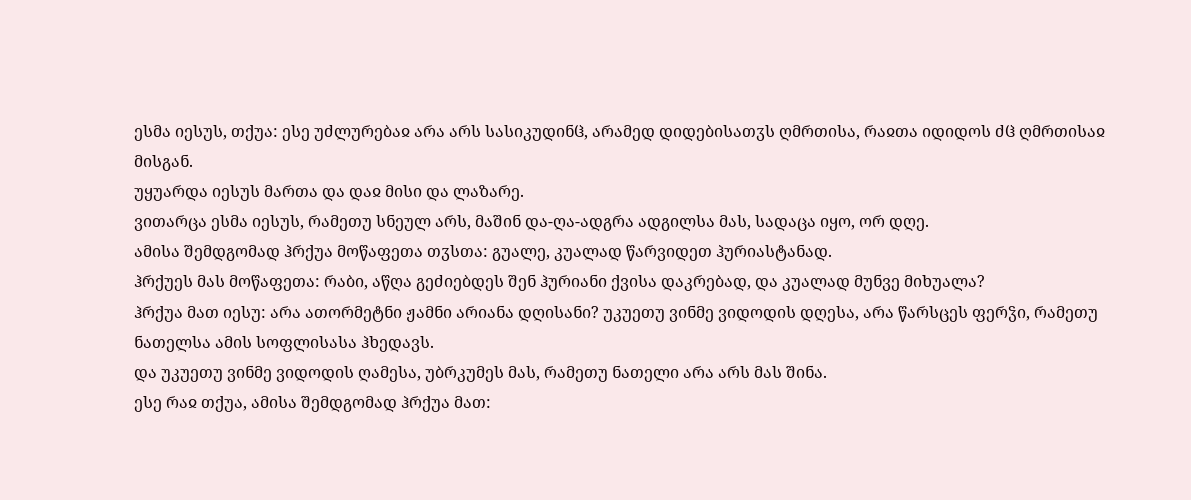ესმა იესუს, თქუა: ესე უძლურებაჲ არა არს სასიკუდინჱ, არამედ დიდებისათჳს ღმრთისა, რაჲთა იდიდოს ძჱ ღმრთისაჲ მისგან.
უყუარდა იესუს მართა და დაჲ მისი და ლაზარე.
ვითარცა ესმა იესუს, რამეთუ სნეულ არს, მაშინ და-ღა-ადგრა ადგილსა მას, სადაცა იყო, ორ დღე.
ამისა შემდგომად ჰრქუა მოწაფეთა თჳსთა: გუალე, კუალად წარვიდეთ ჰურიასტანად.
ჰრქუეს მას მოწაფეთა: რაბი, აწღა გეძიებდეს შენ ჰურიანი ქვისა დაკრებად, და კუალად მუნვე მიხუალა?
ჰრქუა მათ იესუ: არა ათორმეტნი ჟამნი არიანა დღისანი? უკუეთუ ვინმე ვიდოდის დღესა, არა წარსცეს ფერჴი, რამეთუ ნათელსა ამის სოფლისასა ჰხედავს.
და უკუეთუ ვინმე ვიდოდის ღამესა, უბრკუმეს მას, რამეთუ ნათელი არა არს მას შინა.
ესე რაჲ თქუა, ამისა შემდგომად ჰრქუა მათ: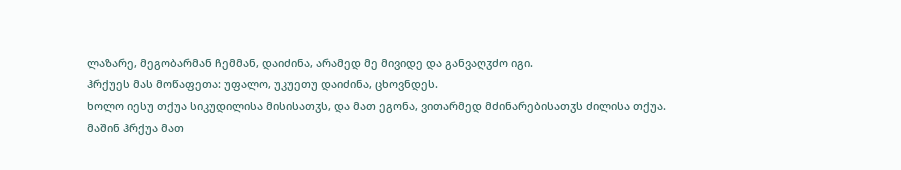ლაზარე, მეგობარმან ჩემმან, დაიძინა, არამედ მე მივიდე და განვაღჳძო იგი.
ჰრქუეს მას მოწაფეთა: უფალო, უკუეთუ დაიძინა, ცხოვნდეს.
ხოლო იესუ თქუა სიკუდილისა მისისათჳს, და მათ ეგონა, ვითარმედ მძინარებისათჳს ძილისა თქუა.
მაშინ ჰრქუა მათ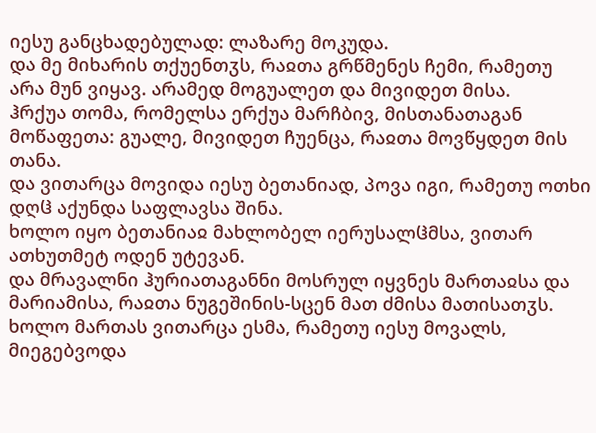იესუ განცხადებულად: ლაზარე მოკუდა.
და მე მიხარის თქუენთჳს, რაჲთა გრწმენეს ჩემი, რამეთუ არა მუნ ვიყავ. არამედ მოგუალეთ და მივიდეთ მისა.
ჰრქუა თომა, რომელსა ერქუა მარჩბივ, მისთანათაგან მოწაფეთა: გუალე, მივიდეთ ჩუენცა, რაჲთა მოვწყდეთ მის თანა.
და ვითარცა მოვიდა იესუ ბეთანიად, პოვა იგი, რამეთუ ოთხი დღჱ აქუნდა საფლავსა შინა.
ხოლო იყო ბეთანიაჲ მახლობელ იერუსალჱმსა, ვითარ ათხუთმეტ ოდენ უტევან.
და მრავალნი ჰურიათაგანნი მოსრულ იყვნეს მართაჲსა და მარიამისა, რაჲთა ნუგეშინის-სცენ მათ ძმისა მათისათჳს.
ხოლო მართას ვითარცა ესმა, რამეთუ იესუ მოვალს, მიეგებვოდა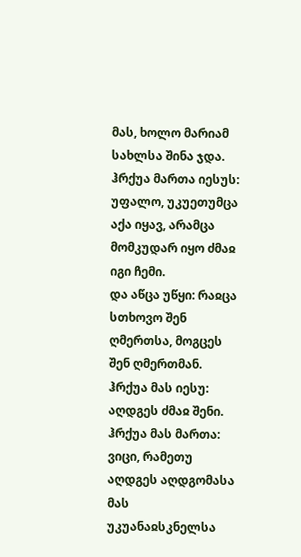მას, ხოლო მარიამ სახლსა შინა ჯდა.
ჰრქუა მართა იესუს: უფალო, უკუეთუმცა აქა იყავ, არამცა მომკუდარ იყო ძმაჲ იგი ჩემი.
და აწცა უწყი: რაჲცა სთხოვო შენ ღმერთსა, მოგცეს შენ ღმერთმან.
ჰრქუა მას იესუ: აღდგეს ძმაჲ შენი.
ჰრქუა მას მართა: ვიცი, რამეთუ აღდგეს აღდგომასა მას უკუანაჲსკნელსა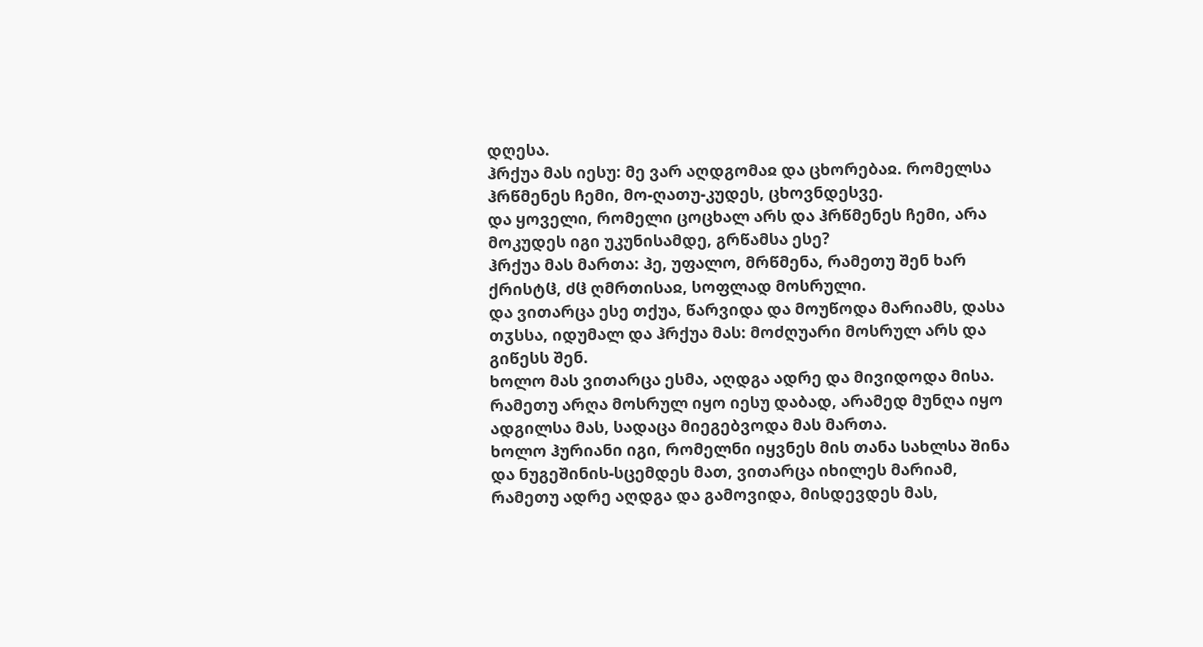დღესა.
ჰრქუა მას იესუ: მე ვარ აღდგომაჲ და ცხორებაჲ. რომელსა ჰრწმენეს ჩემი, მო-ღათუ-კუდეს, ცხოვნდესვე.
და ყოველი, რომელი ცოცხალ არს და ჰრწმენეს ჩემი, არა მოკუდეს იგი უკუნისამდე, გრწამსა ესე?
ჰრქუა მას მართა: ჰე, უფალო, მრწმენა, რამეთუ შენ ხარ ქრისტჱ, ძჱ ღმრთისაჲ, სოფლად მოსრული.
და ვითარცა ესე თქუა, წარვიდა და მოუწოდა მარიამს, დასა თჳსსა, იდუმალ და ჰრქუა მას: მოძღუარი მოსრულ არს და გიწესს შენ.
ხოლო მას ვითარცა ესმა, აღდგა ადრე და მივიდოდა მისა.
რამეთუ არღა მოსრულ იყო იესუ დაბად, არამედ მუნღა იყო ადგილსა მას, სადაცა მიეგებვოდა მას მართა.
ხოლო ჰურიანი იგი, რომელნი იყვნეს მის თანა სახლსა შინა და ნუგეშინის-სცემდეს მათ, ვითარცა იხილეს მარიამ, რამეთუ ადრე აღდგა და გამოვიდა, მისდევდეს მას,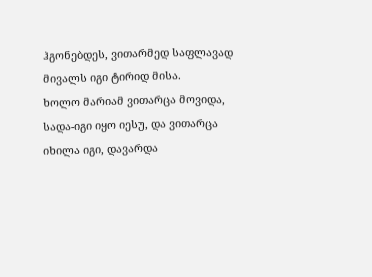ჰგონებდეს, ვითარმედ საფლავად მივალს იგი ტირიდ მისა.
ხოლო მარიამ ვითარცა მოვიდა, სადა-იგი იყო იესუ, და ვითარცა იხილა იგი, დავარდა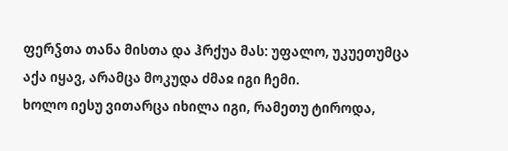ფერჴთა თანა მისთა და ჰრქუა მას: უფალო, უკუეთუმცა აქა იყავ, არამცა მოკუდა ძმაჲ იგი ჩემი.
ხოლო იესუ ვითარცა იხილა იგი, რამეთუ ტიროდა,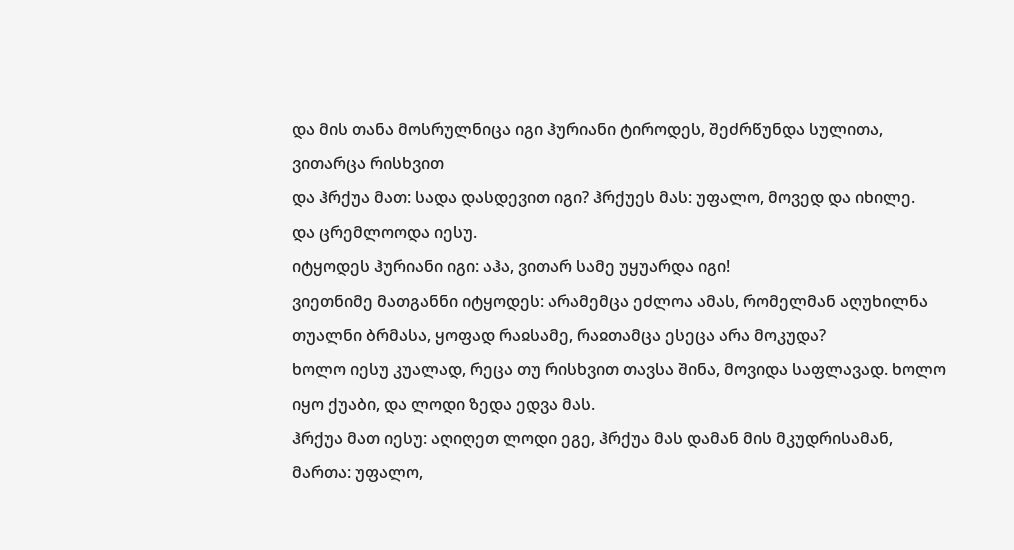და მის თანა მოსრულნიცა იგი ჰურიანი ტიროდეს, შეძრწუნდა სულითა, ვითარცა რისხვით
და ჰრქუა მათ: სადა დასდევით იგი? ჰრქუეს მას: უფალო, მოვედ და იხილე.
და ცრემლოოდა იესუ.
იტყოდეს ჰურიანი იგი: აჰა, ვითარ სამე უყუარდა იგი!
ვიეთნიმე მათგანნი იტყოდეს: არამემცა ეძლოა ამას, რომელმან აღუხილნა თუალნი ბრმასა, ყოფად რაჲსამე, რაჲთამცა ესეცა არა მოკუდა?
ხოლო იესუ კუალად, რეცა თუ რისხვით თავსა შინა, მოვიდა საფლავად. ხოლო იყო ქუაბი, და ლოდი ზედა ედვა მას.
ჰრქუა მათ იესუ: აღიღეთ ლოდი ეგე, ჰრქუა მას დამან მის მკუდრისამან, მართა: უფალო,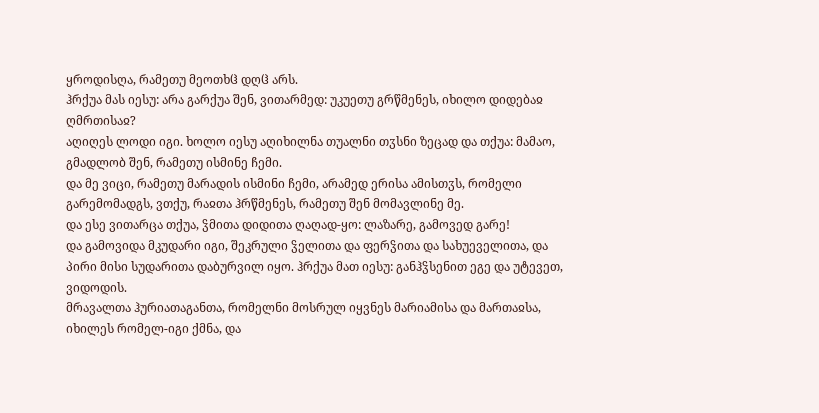ყროდისღა, რამეთუ მეოთხჱ დღჱ არს.
ჰრქუა მას იესუ: არა გარქუა შენ, ვითარმედ: უკუეთუ გრწმენეს, იხილო დიდებაჲ ღმრთისაჲ?
აღიღეს ლოდი იგი. ხოლო იესუ აღიხილნა თუალნი თჳსნი ზეცად და თქუა: მამაო, გმადლობ შენ, რამეთუ ისმინე ჩემი.
და მე ვიცი, რამეთუ მარადის ისმინი ჩემი, არამედ ერისა ამისთჳს, რომელი გარემომადგს, ვთქუ, რაჲთა ჰრწმენეს, რამეთუ შენ მომავლინე მე.
და ესე ვითარცა თქუა, ჴმითა დიდითა ღაღად-ყო: ლაზარე, გამოვედ გარე!
და გამოვიდა მკუდარი იგი, შეკრული ჴელითა და ფერჴითა და სახუეველითა, და პირი მისი სუდარითა დაბურვილ იყო. ჰრქუა მათ იესუ: განჰჴსენით ეგე და უტევეთ, ვიდოდის.
მრავალთა ჰურიათაგანთა, რომელნი მოსრულ იყვნეს მარიამისა და მართაჲსა, იხილეს რომელ-იგი ქმნა, და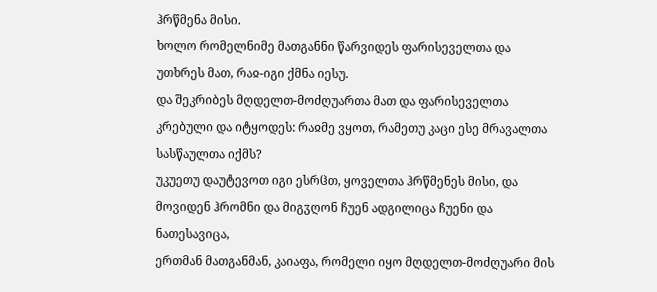ჰრწმენა მისი.
ხოლო რომელნიმე მათგანნი წარვიდეს ფარისეველთა და უთხრეს მათ, რაჲ-იგი ქმნა იესუ.
და შეკრიბეს მღდელთ-მოძღუართა მათ და ფარისეველთა კრებული და იტყოდეს: რაჲმე ვყოთ, რამეთუ კაცი ესე მრავალთა სასწაულთა იქმს?
უკუეთუ დაუტევოთ იგი ესრჱთ, ყოველთა ჰრწმენეს მისი, და მოვიდენ ჰრომნი და მიგჳღონ ჩუენ ადგილიცა ჩუენი და ნათესავიცა,
ერთმან მათგანმან, კაიაფა, რომელი იყო მღდელთ-მოძღუარი მის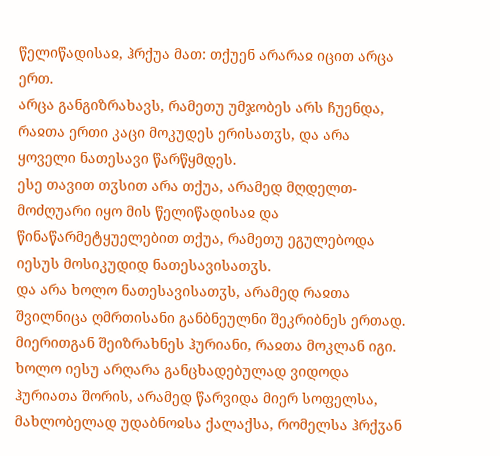წელიწადისაჲ, ჰრქუა მათ: თქუენ არარაჲ იცით არცა ერთ.
არცა განგიზრახავს, რამეთუ უმჯობეს არს ჩუენდა, რაჲთა ერთი კაცი მოკუდეს ერისათჳს, და არა ყოველი ნათესავი წარწყმდეს.
ესე თავით თჳსით არა თქუა, არამედ მღდელთ-მოძღუარი იყო მის წელიწადისაჲ და წინაწარმეტყუელებით თქუა, რამეთუ ეგულებოდა იესუს მოსიკუდიდ ნათესავისათჳს.
და არა ხოლო ნათესავისათჳს, არამედ რაჲთა შვილნიცა ღმრთისანი განბნეულნი შეკრიბნეს ერთად.
მიერითგან შეიზრახნეს ჰურიანი, რაჲთა მოკლან იგი.
ხოლო იესუ არღარა განცხადებულად ვიდოდა ჰურიათა შორის, არამედ წარვიდა მიერ სოფელსა, მახლობელად უდაბნოჲსა ქალაქსა, რომელსა ჰრქჳან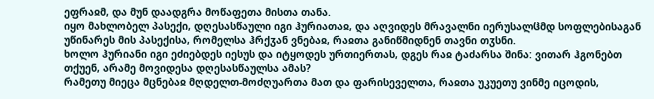ეფრაჲმ, და მუნ დაადგრა მოწაფეთა მისთა თანა.
იყო მახლობელ პასექი, დღესასწაული იგი ჰურიათაჲ, და აღვიდეს მრავალნი იერუსალჱმდ სოფლებისაგან უწინარეს მის პასექისა, რომელსა ჰრქჳან ვნებაჲ, რაჲთა განიწმიდნენ თავნი თჳსნი.
ხოლო ჰურიანი იგი ეძიებდეს იესუს და იტყოდეს ურთიერთას, დგეს რაჲ ტაძარსა შინა: ვითარ ჰგონებთ თქუენ, არამე მოვიდესა დღესასწაულსა ამას?
რამეთუ მიეცა მცნებაჲ მღდელთ-მოძღუართა მათ და ფარისეველთა, რაჲთა უკუეთუ ვინმე იცოდის,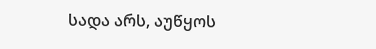სადა არს, აუწყოს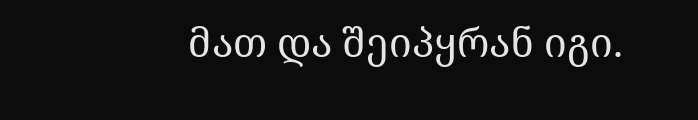მათ და შეიპყრან იგი.